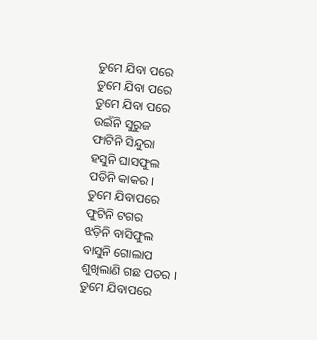ତୁମେ ଯିବା ପରେ
ତୁମେ ଯିବା ପରେ
ତୁମେ ଯିବା ପରେ
ଉଇଁନି ସୁରୁଜ
ଫାଟିନି ସିନ୍ଦୁରା
ହସୁନି ଘାସଫୁଲ
ପଡିନି କାକର ।
ତୁମେ ଯିବାପରେ
ଫୁଟିନି ଟଗର
ଝଡ଼ିନି ବାସିଫୁଲ
ବାସୁନି ଗୋଲାପ
ଶୁଖିଲାଣି ଗଛ ପତର ।
ତୁମେ ଯିବାପରେ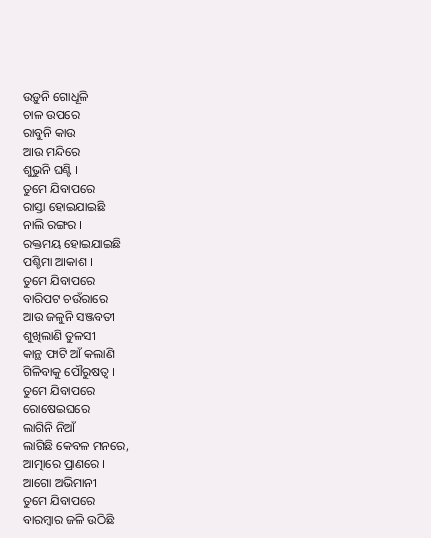ଉଡ଼ୁନି ଗୋଧୂଳି
ଚାଳ ଉପରେ
ରାବୁନି କାଉ
ଆଉ ମନ୍ଦିରେ
ଶୁଭୁନି ଘଣ୍ଟି ।
ତୁମେ ଯିବାପରେ
ରାସ୍ତା ହୋଇଯାଇଛି
ନାଲି ରଙ୍ଗର ।
ରକ୍ତମୟ ହୋଇଯାଇଛି
ପଶ୍ଚିମା ଆକାଶ ।
ତୁମେ ଯିବାପରେ
ବାରିପଟ ଚଉଁରାରେ
ଆଉ ଜଳୁନି ସଞ୍ଜବତୀ
ଶୁଖିଲାଣି ତୁଳସୀ
କାନ୍ଥ ଫାଟି ଆଁ କଲାଣି
ଗିଳିବାକୁ ପୌରୁଷତ୍ବ ।
ତୁମେ ଯିବାପରେ
ରୋଷେଇଘରେ
ଲାଗିନି ନିଆଁ
ଲାଗିଛି କେବଳ ମନରେ,
ଆତ୍ମାରେ ପ୍ରାଣରେ ।
ଆଗୋ ଅଭିମାନୀ
ତୁମେ ଯିବାପରେ
ବାରମ୍ବାର ଜଳି ଉଠିଛି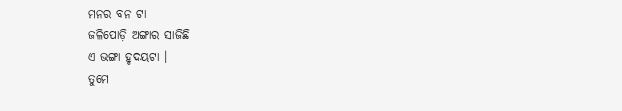ମନର ବନ ଟା
ଜଳିପୋଡ଼ି ଅଙ୍ଗାର ସାଜିଛି
ଏ ଭଙ୍ଗା ହୃଦୟଟା ।
ତୁମେ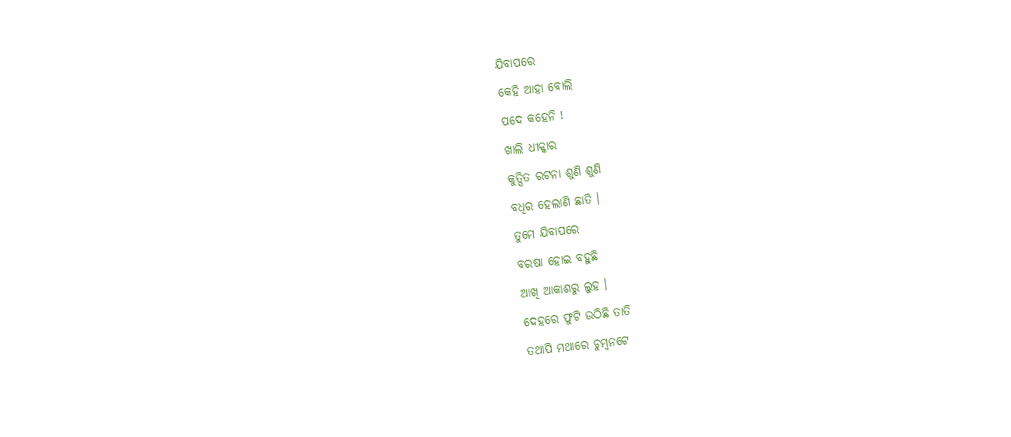ଯିବାପରେ
କେହି ଆହା ବୋଲି
ପଦେ କହେନି !
ଖାଲି ଧୀକ୍କାର
କୁତ୍ସିତ ରଟନା ଶୁଣି ଶୁଣି
ବଧିର ହେଲାଣି ଛାତି ।
ତୁମେ ଯିବାପରେ
ବରଷା ହୋଇ ବହୁଛି
ଆଖି ଆକାଶରୁ ଲୁହ ।
ଦେହରେ ଫୁଟି ଉଠିଛି ତାତି
ତଥାପି ମଥାରେ ଚୁମ୍ବନଟେ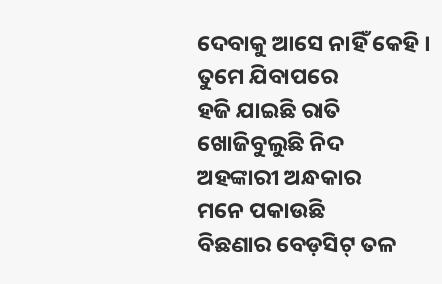ଦେବାକୁ ଆସେ ନାହିଁ କେହି ।
ତୁମେ ଯିବାପରେ
ହଜି ଯାଇଛି ରାତି
ଖୋଜିବୁଲୁଛି ନିଦ
ଅହଙ୍କାରୀ ଅନ୍ଧକାର
ମନେ ପକାଉଛି
ବିଛଣାର ବେଡ଼ସିଟ୍ ତଳ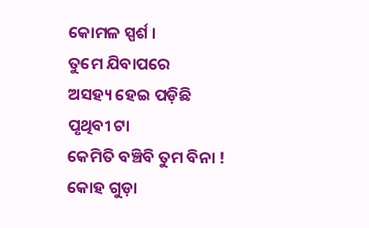କୋମଳ ସ୍ପର୍ଶ ।
ତୁମେ ଯିବାପରେ
ଅସହ୍ୟ ହେଇ ପଡ଼ିଛି
ପୃଥିବୀ ଟା
କେମିତି ବଞ୍ଚିବି ତୁମ ବିନା !
କୋହ ଗୁଡ଼ା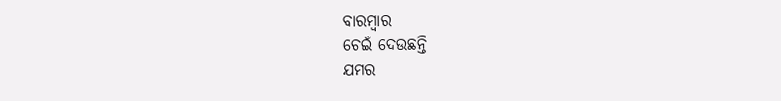ବାରମ୍ବାର
ଚେଇଁ ଦେଉଛନ୍ତି
ଯମର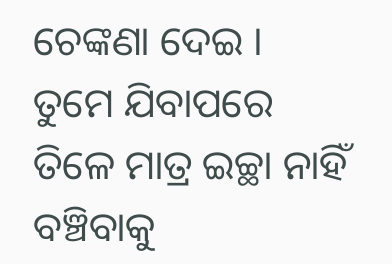ଚେଙ୍କଣା ଦେଇ ।
ତୁମେ ଯିବାପରେ
ତିଳେ ମାତ୍ର ଇଚ୍ଛା ନାହିଁ
ବଞ୍ଚିବାକୁ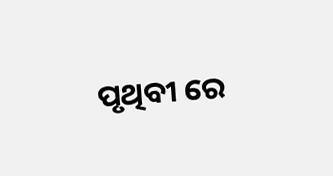ପୃଥିବୀ ରେ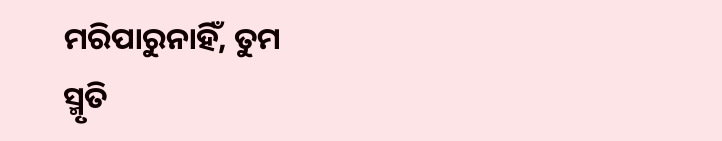ମରିପାରୁନାହିଁ, ତୁମ
ସ୍ମୃତି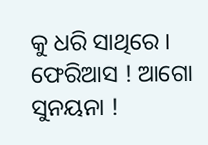କୁ ଧରି ସାଥିରେ ।
ଫେରିଆସ ! ଆଗୋ ସୁନୟନା !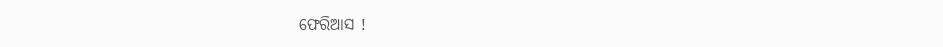ଫେରିଆସ !